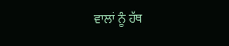ਵਾਲਾਂ ਨੂੰ ਹੱਥ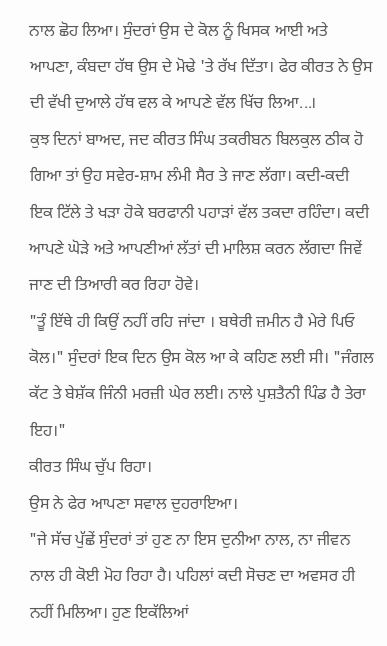ਨਾਲ ਛੋਹ ਲਿਆ। ਸੁੰਦਰਾਂ ਉਸ ਦੇ ਕੋਲ ਨੂੰ ਖਿਸਕ ਆਈ ਅਤੇ ਆਪਣਾ, ਕੰਬਦਾ ਹੱਥ ਉਸ ਦੇ ਮੋਢੇ 'ਤੇ ਰੱਖ ਦਿੱਤਾ। ਫੇਰ ਕੀਰਤ ਨੇ ਉਸ ਦੀ ਵੱਖੀ ਦੁਆਲੇ ਹੱਥ ਵਲ ਕੇ ਆਪਣੇ ਵੱਲ ਖਿੱਚ ਲਿਆ...।
ਕੁਝ ਦਿਨਾਂ ਬਾਅਦ, ਜਦ ਕੀਰਤ ਸਿੰਘ ਤਕਰੀਬਨ ਬਿਲਕੁਲ ਠੀਕ ਹੋ ਗਿਆ ਤਾਂ ਉਹ ਸਵੇਰ-ਸ਼ਾਮ ਲੰਮੀ ਸੈਰ ਤੇ ਜਾਣ ਲੱਗਾ। ਕਦੀ-ਕਦੀ ਇਕ ਟਿੱਲੇ ਤੇ ਖੜਾ ਹੋਕੇ ਬਰਫਾਨੀ ਪਹਾੜਾਂ ਵੱਲ ਤਕਦਾ ਰਹਿੰਦਾ। ਕਦੀ ਆਪਣੇ ਘੋੜੇ ਅਤੇ ਆਪਣੀਆਂ ਲੱਤਾਂ ਦੀ ਮਾਲਿਸ਼ ਕਰਨ ਲੱਗਦਾ ਜਿਵੇਂ ਜਾਣ ਦੀ ਤਿਆਰੀ ਕਰ ਰਿਹਾ ਹੋਵੇ।
"ਤੂੰ ਇੱਥੇ ਹੀ ਕਿਉਂ ਨਹੀਂ ਰਹਿ ਜਾਂਦਾ । ਬਥੇਰੀ ਜ਼ਮੀਨ ਹੈ ਮੇਰੇ ਪਿਓ ਕੋਲ।" ਸੁੰਦਰਾਂ ਇਕ ਦਿਨ ਉਸ ਕੋਲ ਆ ਕੇ ਕਹਿਣ ਲਈ ਸੀ। "ਜੰਗਲ ਕੱਟ ਤੇ ਬੇਸ਼ੱਕ ਜਿੰਨੀ ਮਰਜ਼ੀ ਘੇਰ ਲਈ। ਨਾਲੇ ਪੁਸ਼ਤੈਨੀ ਪਿੰਡ ਹੈ ਤੇਰਾ ਇਹ।"
ਕੀਰਤ ਸਿੰਘ ਚੁੱਪ ਰਿਹਾ।
ਉਸ ਨੇ ਫੇਰ ਆਪਣਾ ਸਵਾਲ ਦੁਹਰਾਇਆ।
"ਜੇ ਸੱਚ ਪੁੱਛੇਂ ਸੁੰਦਰਾਂ ਤਾਂ ਹੁਣ ਨਾ ਇਸ ਦੁਨੀਆ ਨਾਲ, ਨਾ ਜੀਵਨ ਨਾਲ ਹੀ ਕੋਈ ਮੋਹ ਰਿਹਾ ਹੈ। ਪਹਿਲਾਂ ਕਦੀ ਸੋਚਣ ਦਾ ਅਵਸਰ ਹੀ ਨਹੀਂ ਮਿਲਿਆ। ਹੁਣ ਇਕੱਲਿਆਂ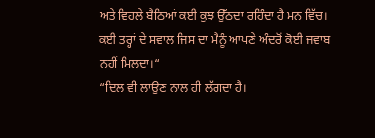ਅਤੇ ਵਿਹਲੇ ਬੈਠਿਆਂ ਕਈ ਕੁਝ ਉੱਠਦਾ ਰਹਿੰਦਾ ਹੈ ਮਨ ਵਿੱਚ। ਕਈ ਤਰ੍ਹਾਂ ਦੇ ਸਵਾਲ ਜਿਸ ਦਾ ਮੈਨੂੰ ਆਪਣੇ ਅੰਦਰੋਂ ਕੋਈ ਜਵਾਬ ਨਹੀਂ ਮਿਲਦਾ।“
“ਦਿਲ ਵੀ ਲਾਉਣ ਨਾਲ ਹੀ ਲੱਗਦਾ ਹੈ।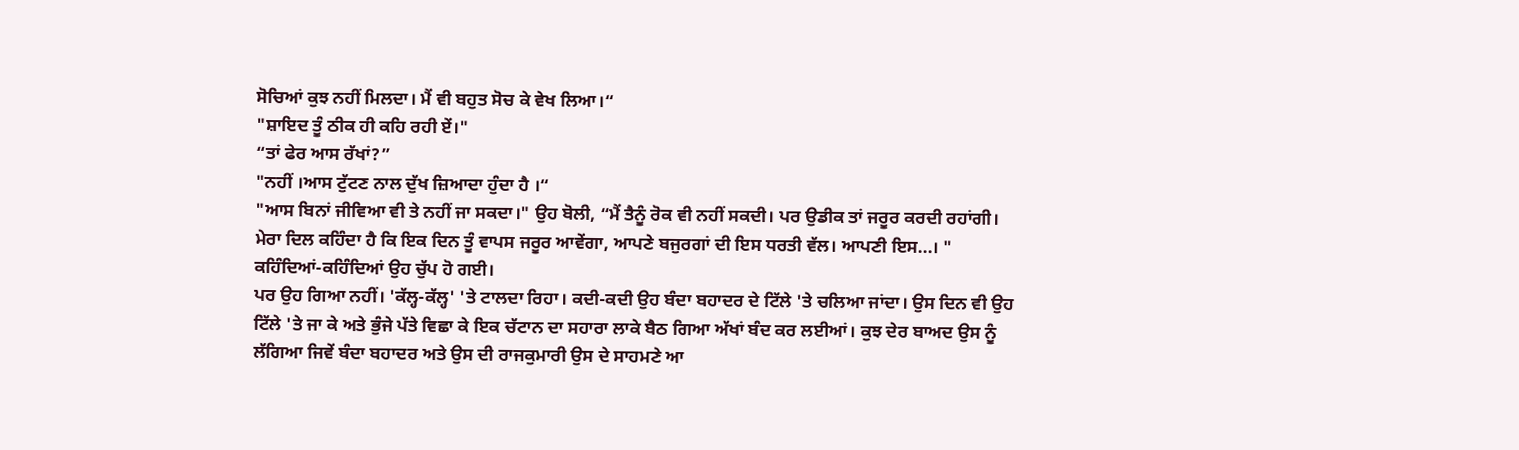ਸੋਚਿਆਂ ਕੁਝ ਨਹੀਂ ਮਿਲਦਾ। ਮੈਂ ਵੀ ਬਹੁਤ ਸੋਚ ਕੇ ਵੇਖ ਲਿਆ।“
"ਸ਼ਾਇਦ ਤੂੰ ਠੀਕ ਹੀ ਕਹਿ ਰਹੀ ਏਂ।"
“ਤਾਂ ਫੇਰ ਆਸ ਰੱਖਾਂ?”
"ਨਹੀਂ ।ਆਸ ਟੁੱਟਣ ਨਾਲ ਦੁੱਖ ਜ਼ਿਆਦਾ ਹੁੰਦਾ ਹੈ ।“
"ਆਸ ਬਿਨਾਂ ਜੀਵਿਆ ਵੀ ਤੇ ਨਹੀਂ ਜਾ ਸਕਦਾ।" ਉਹ ਬੋਲੀ, “ਮੈਂ ਤੈਨੂੰ ਰੋਕ ਵੀ ਨਹੀਂ ਸਕਦੀ। ਪਰ ਉਡੀਕ ਤਾਂ ਜਰੂਰ ਕਰਦੀ ਰਹਾਂਗੀ। ਮੇਰਾ ਦਿਲ ਕਹਿੰਦਾ ਹੈ ਕਿ ਇਕ ਦਿਨ ਤੂੰ ਵਾਪਸ ਜਰੂਰ ਆਵੇਂਗਾ, ਆਪਣੇ ਬਜੁਰਗਾਂ ਦੀ ਇਸ ਧਰਤੀ ਵੱਲ। ਆਪਣੀ ਇਸ...। " ਕਹਿੰਦਿਆਂ-ਕਹਿੰਦਿਆਂ ਉਹ ਚੁੱਪ ਹੋ ਗਈ।
ਪਰ ਉਹ ਗਿਆ ਨਹੀਂ। 'ਕੱਲ੍ਹ-ਕੱਲ੍ਹ' 'ਤੇ ਟਾਲਦਾ ਰਿਹਾ। ਕਦੀ-ਕਦੀ ਉਹ ਬੰਦਾ ਬਹਾਦਰ ਦੇ ਟਿੱਲੇ 'ਤੇ ਚਲਿਆ ਜਾਂਦਾ। ਉਸ ਦਿਨ ਵੀ ਉਹ ਟਿੱਲੇ 'ਤੇ ਜਾ ਕੇ ਅਤੇ ਭੁੰਜੇ ਪੱਤੇ ਵਿਛਾ ਕੇ ਇਕ ਚੱਟਾਨ ਦਾ ਸਹਾਰਾ ਲਾਕੇ ਬੈਠ ਗਿਆ ਅੱਖਾਂ ਬੰਦ ਕਰ ਲਈਆਂ। ਕੁਝ ਦੇਰ ਬਾਅਦ ਉਸ ਨੂੰ ਲੱਗਿਆ ਜਿਵੇਂ ਬੰਦਾ ਬਹਾਦਰ ਅਤੇ ਉਸ ਦੀ ਰਾਜਕੁਮਾਰੀ ਉਸ ਦੇ ਸਾਹਮਣੇ ਆ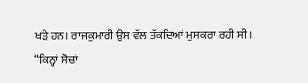ਖੜੇ ਹਨ। ਰਾਜਕੁਮਾਰੀ ਉਸ ਵੱਲ ਤੱਕਦਿਆਂ ਮੁਸਕਰਾ ਰਹੀ ਸੀ।
“ਕਿਨ੍ਹਾਂ ਸੋਚਾਂ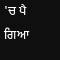'ਚ ਪੈ ਗਿਆ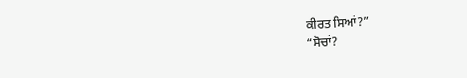ਕੀਰਤ ਸਿਆਂ?”
“ਸੋਚਾਂ?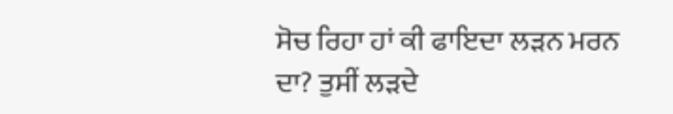ਸੋਚ ਰਿਹਾ ਹਾਂ ਕੀ ਫਾਇਦਾ ਲੜਨ ਮਰਨ ਦਾ? ਤੁਸੀਂ ਲੜਦੇ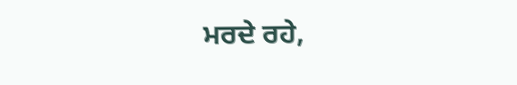ਮਰਦੇ ਰਹੇ,